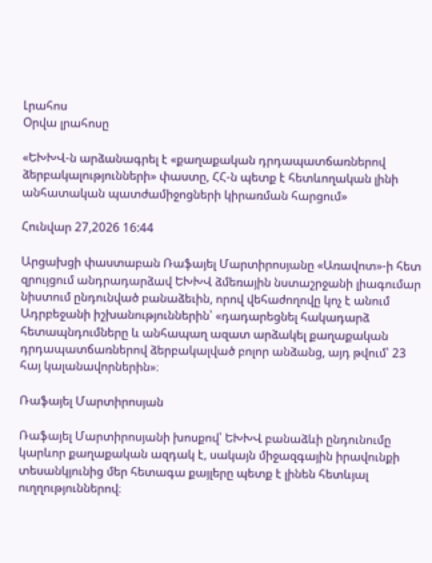Լրահոս
Օրվա լրահոսը

«ԵԽԽՎ-ն արձանագրել է «քաղաքական դրդապատճառներով ձերբակալությունների» փաստը, ՀՀ-ն պետք է հետևողական լինի անհատական պատժամիջոցների կիրառման հարցում»

Հունվար 27,2026 16:44

Արցախցի փաստաբան Ռաֆայել Մարտիրոսյանը «Առավոտ»-ի հետ զրույցում անդրադարձավ ԵԽԽՎ ձմեռային նստաշրջանի լիագումար նիստում ընդունված բանաձեւին, որով վեհաժողովը կոչ է անում Ադրբեջանի իշխանություններին՝ «դադարեցնել հակադարձ հետապնդումները և անհապաղ ազատ արձակել քաղաքական դրդապատճառներով ձերբակալված բոլոր անձանց, այդ թվում՝ 23 հայ կալանավորներին»։

Ռաֆայել Մարտիրոսյան

Ռաֆայել Մարտիրոսյանի խոսքով՝ ԵԽԽՎ բանաձևի ընդունումը կարևոր քաղաքական ազդակ է, սակայն միջազգային իրավունքի տեսանկյունից մեր հետագա քայլերը պետք է լինեն հետևյալ ուղղություններով։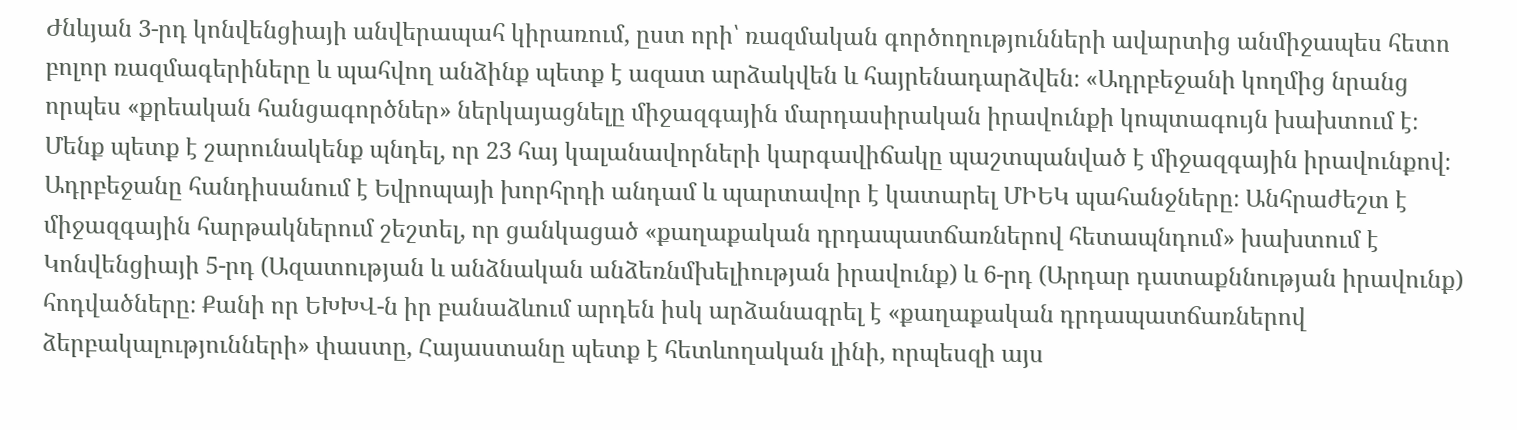Ժնևյան 3-րդ կոնվենցիայի անվերապահ կիրառում, ըստ որի՝ ռազմական գործողությունների ավարտից անմիջապես հետո բոլոր ռազմագերիները և պահվող անձինք պետք է ազատ արձակվեն և հայրենադարձվեն։ «Ադրբեջանի կողմից նրանց որպես «քրեական հանցագործներ» ներկայացնելը միջազգային մարդասիրական իրավունքի կոպտագույն խախտում է։ Մենք պետք է շարունակենք պնդել, որ 23 հայ կալանավորների կարգավիճակը պաշտպանված է միջազգային իրավունքով։ Ադրբեջանը հանդիսանում է Եվրոպայի խորհրդի անդամ և պարտավոր է կատարել ՄԻԵԿ պահանջները։ Անհրաժեշտ է միջազգային հարթակներում շեշտել, որ ցանկացած «քաղաքական դրդապատճառներով հետապնդում» խախտում է Կոնվենցիայի 5-րդ (Ազատության և անձնական անձեռնմխելիության իրավունք) և 6-րդ (Արդար դատաքննության իրավունք) հոդվածները։ Քանի որ ԵԽԽՎ-ն իր բանաձևում արդեն իսկ արձանագրել է «քաղաքական դրդապատճառներով ձերբակալությունների» փաստը, Հայաստանը պետք է հետևողական լինի, որպեսզի այս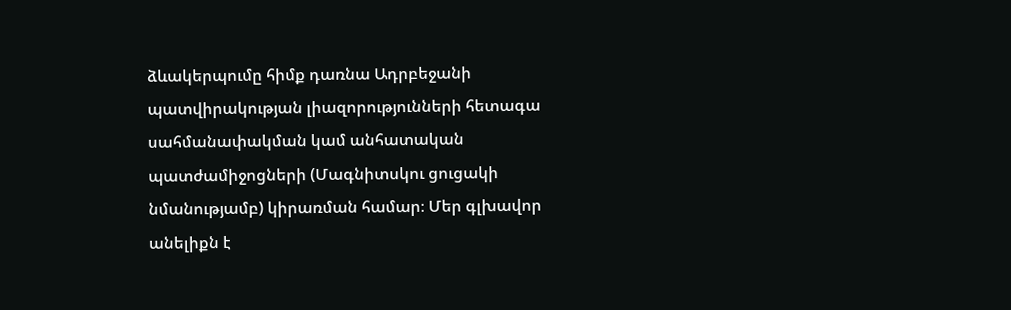ձևակերպումը հիմք դառնա Ադրբեջանի պատվիրակության լիազորությունների հետագա սահմանափակման կամ անհատական պատժամիջոցների (Մագնիտսկու ցուցակի նմանությամբ) կիրառման համար։ Մեր գլխավոր անելիքն է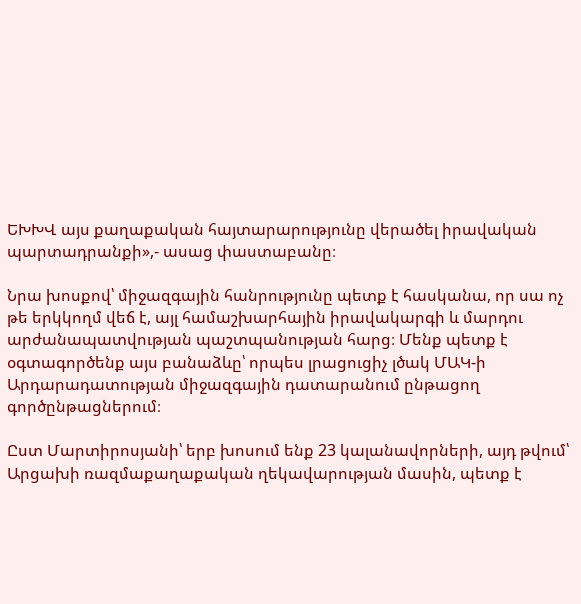ԵԽԽՎ այս քաղաքական հայտարարությունը վերածել իրավական պարտադրանքի»,- ասաց փաստաբանը։

Նրա խոսքով՝ միջազգային հանրությունը պետք է հասկանա, որ սա ոչ թե երկկողմ վեճ է, այլ համաշխարհային իրավակարգի և մարդու արժանապատվության պաշտպանության հարց։ Մենք պետք է օգտագործենք այս բանաձևը՝ որպես լրացուցիչ լծակ ՄԱԿ-ի Արդարադատության միջազգային դատարանում ընթացող գործընթացներում։

Ըստ Մարտիրոսյանի՝ երբ խոսում ենք 23 կալանավորների, այդ թվում՝ Արցախի ռազմաքաղաքական ղեկավարության մասին, պետք է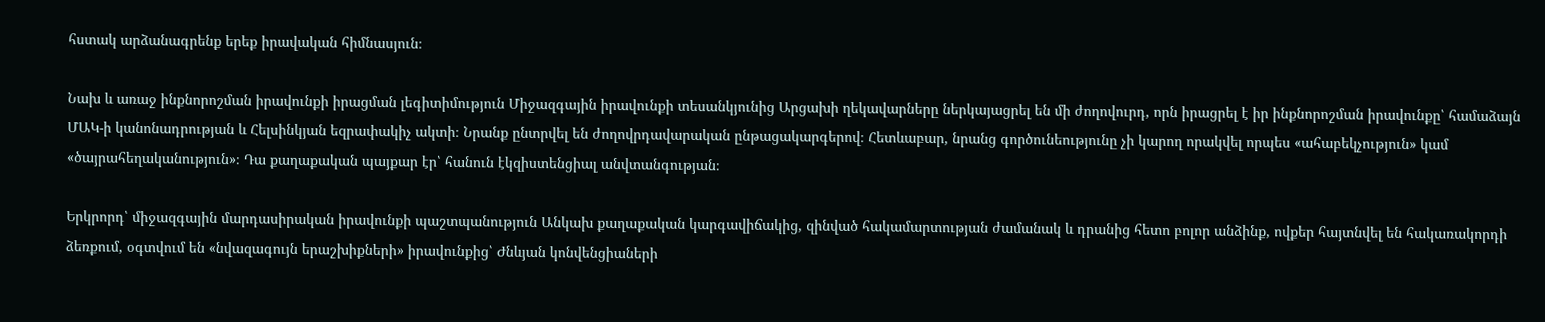հստակ արձանագրենք երեք իրավական հիմնասյուն։

Նախ և առաջ ինքնորոշման իրավունքի իրացման լեգիտիմություն Միջազգային իրավունքի տեսանկյունից Արցախի ղեկավարները ներկայացրել են մի ժողովուրդ, որն իրացրել է իր ինքնորոշման իրավունքը՝ համաձայն ՄԱԿ-ի կանոնադրության և Հելսինկյան եզրափակիչ ակտի։ Նրանք ընտրվել են ժողովրդավարական ընթացակարգերով։ Հետևաբար, նրանց գործունեությունը չի կարող որակվել որպես «ահաբեկչություն» կամ «ծայրահեղականություն»։ Դա քաղաքական պայքար էր՝ հանուն էկզիստենցիալ անվտանգության։

Երկրորդ՝ միջազգային մարդասիրական իրավունքի պաշտպանություն Անկախ քաղաքական կարգավիճակից, զինված հակամարտության ժամանակ և դրանից հետո բոլոր անձինք, ովքեր հայտնվել են հակառակորդի ձեռքում, օգտվում են «նվազագույն երաշխիքների» իրավունքից՝ Ժնևյան կոնվենցիաների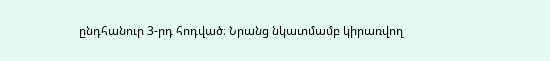ընդհանուր 3-րդ հոդված։ Նրանց նկատմամբ կիրառվող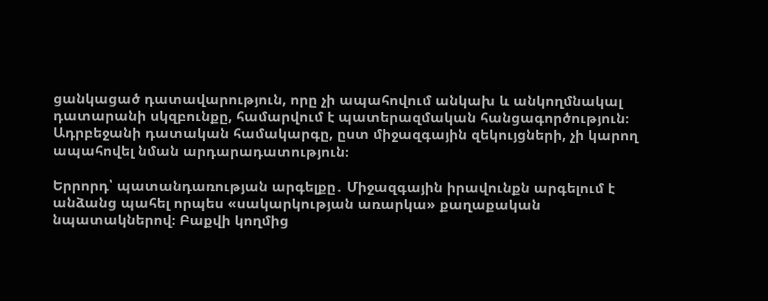ցանկացած դատավարություն, որը չի ապահովում անկախ և անկողմնակալ դատարանի սկզբունքը, համարվում է պատերազմական հանցագործություն։ Ադրբեջանի դատական համակարգը, ըստ միջազգային զեկույցների, չի կարող ապահովել նման արդարադատություն։

Երրորդ՝ պատանդառության արգելքը․ Միջազգային իրավունքն արգելում է անձանց պահել որպես «սակարկության առարկա» քաղաքական նպատակներով։ Բաքվի կողմից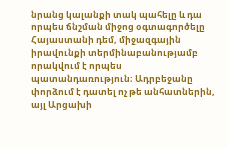նրանց կալանքի տակ պահելը և դա որպես ճնշման միջոց օգտագործելը Հայաստանի դեմ, միջազգային իրավունքի տերմինաբանությամբ որակվում է որպես պատանդառություն։ Ադրբեջանը փորձում է դատել ոչ թե անհատներին, այլ Արցախի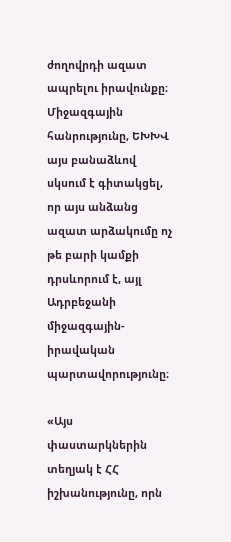ժողովրդի ազատ ապրելու իրավունքը։ Միջազգային հանրությունը, ԵԽԽՎ այս բանաձևով սկսում է գիտակցել, որ այս անձանց ազատ արձակումը ոչ թե բարի կամքի դրսևորում է, այլ Ադրբեջանի միջազգային-իրավական պարտավորությունը։

«Այս փաստարկներին տեղյակ է ՀՀ իշխանությունը, որն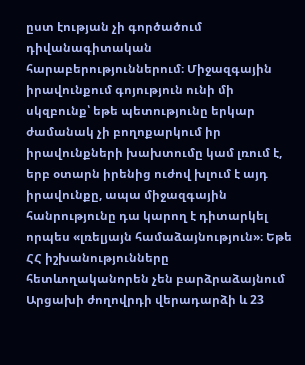ըստ էության չի գործածում դիվանագիտական հարաբերություններում։ Միջազգային իրավունքում գոյություն ունի մի սկզբունք՝ եթե պետությունը երկար ժամանակ չի բողոքարկում իր իրավունքների խախտումը կամ լռում է, երբ օտարն իրենից ուժով խլում է այդ իրավունքը, ապա միջազգային հանրությունը դա կարող է դիտարկել որպես «լռելյայն համաձայնություն»։ Եթե ՀՀ իշխանությունները հետևողականորեն չեն բարձրաձայնում Արցախի ժողովրդի վերադարձի և 23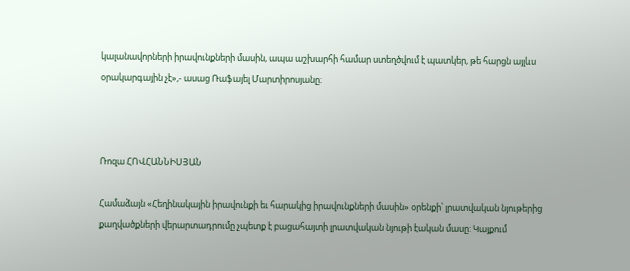կալանավորների իրավունքների մասին, ապա աշխարհի համար ստեղծվում է պատկեր, թե հարցն այլևս օրակարգային չէ»,- ասաց Ռաֆայել Մարտիրոսյանը։



Ռոզա ՀՈՎՀԱՆՆԻՍՅԱՆ

Համաձայն «Հեղինակային իրավունքի եւ հարակից իրավունքների մասին» օրենքի՝ լրատվական նյութերից քաղվածքների վերարտադրումը չպետք է բացահայտի լրատվական նյութի էական մասը: Կայքում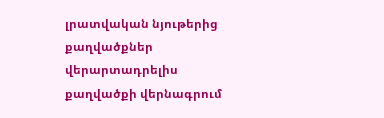լրատվական նյութերից քաղվածքներ վերարտադրելիս քաղվածքի վերնագրում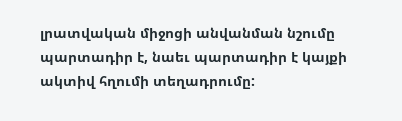լրատվական միջոցի անվանման նշումը պարտադիր է, նաեւ պարտադիր է կայքի ակտիվ հղումի տեղադրումը: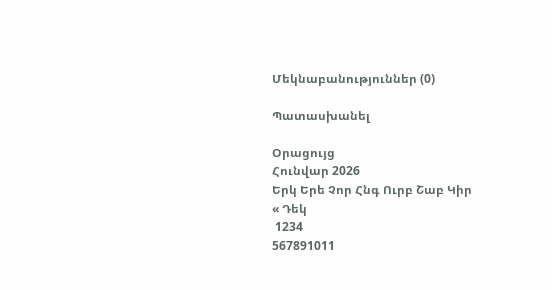Մեկնաբանություններ (0)

Պատասխանել

Օրացույց
Հունվար 2026
Երկ Երե Չոր Հնգ Ուրբ Շաբ Կիր
« Դեկ
 1234
567891011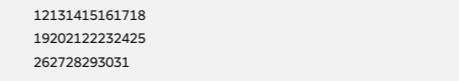12131415161718
19202122232425
262728293031